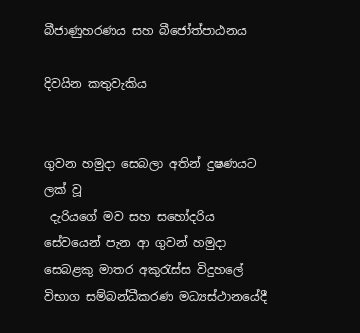බීජාණුහරණය සහ බීජෝත්පාඨනය

දිවයින කතුවැකිය


ගුවන හමුදා සෙබලා අතින් දුෂණයට ලක් වූ
 දැරියගේ මව සහ සහෝදරිය
සේවයෙන් පැන ආ ගුවන් හමුදා සෙබළකු මාතර අකුරැස්‌ස විදුහලේ විභාග සම්බන්ධීකරණ මධ්‍යස්‌ථානයේදී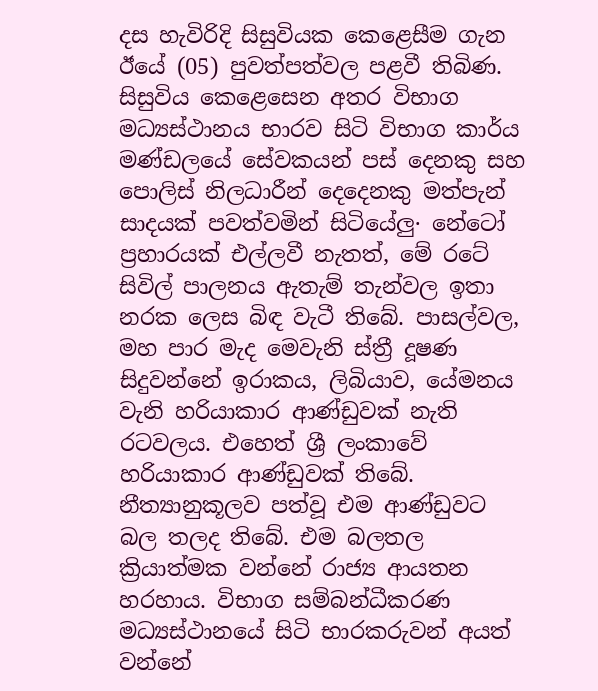දස හැවිරිදි සිසුවියක කෙළෙසීම ගැන ඊයේ (05) පුවත්පත්වල පළවී තිබිණ. සිසුවිය කෙළෙසෙන අතර විභාග මධ්‍යස්‌ථානය භාරව සිටි විභාග කාර්ය මණ්‌ඩලයේ සේවකයන් පස්‌ දෙනකු සහ පොලිස්‌ නිලධාරීන් දෙදෙනකු මත්පැන් සාදයක්‌ පවත්වමින් සිටියේලු· නේටෝ ප්‍රහාරයක්‌ එල්ලවී නැතත්, මේ රටේ සිවිල් පාලනය ඇතැම් තැන්වල ඉතා නරක ලෙස බිඳ වැටී තිබේ. පාසල්වල, මහ පාර මැද මෙවැනි ස්‌ත්‍රී දූෂණ සිදුවන්නේ ඉරාකය, ලිබියාව, යේමනය වැනි හරියාකාර ආණ්‌ඩුවක්‌ නැති රටවලය. එහෙත් ශ්‍රී ලංකාවේ හරියාකාර ආණ්‌ඩුවක්‌ තිබේ. නීත්‍යානුකූලව පත්වූ එම ආණ්‌ඩුවට බල තලද තිබේ. එම බලතල ක්‍රියාත්මක වන්නේ රාජ්‍ය ආයතන හරහාය. විභාග සම්බන්ධීකරණ මධ්‍යස්‌ථානයේ සිටි භාරකරුවන් අයත් වන්නේ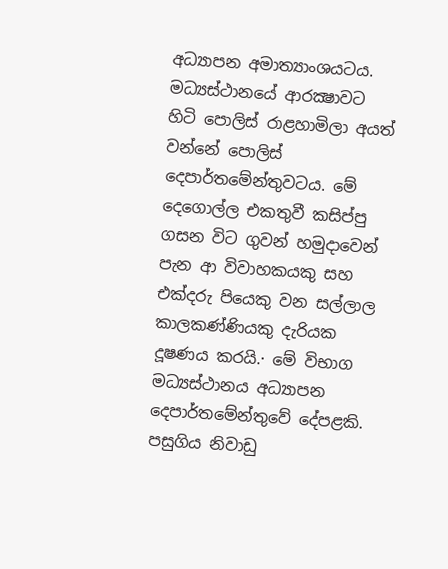අධ්‍යාපන අමාත්‍යාංශයටය. මධ්‍යස්‌ථානයේ ආරක්‍ෂාවට හිටි පොලිස්‌ රාළහාමිලා අයත් වන්නේ පොලිස්‌ දෙපාර්තමේන්තුවටය. මේ දෙගොල්ල එකතුවී කසිප්පු ගසන විට ගුවන් හමුදාවෙන් පැන ආ විවාහකයකු සහ එක්‌දරු පියෙකු වන සල්ලාල කාලකණ්‌ණියකු දැරියක දූෂණය කරයි.· මේ විභාග මධ්‍යස්‌ථානය අධ්‍යාපන දෙපාර්තමේන්තුවේ දේපළකි. පසුගිය නිවාඩු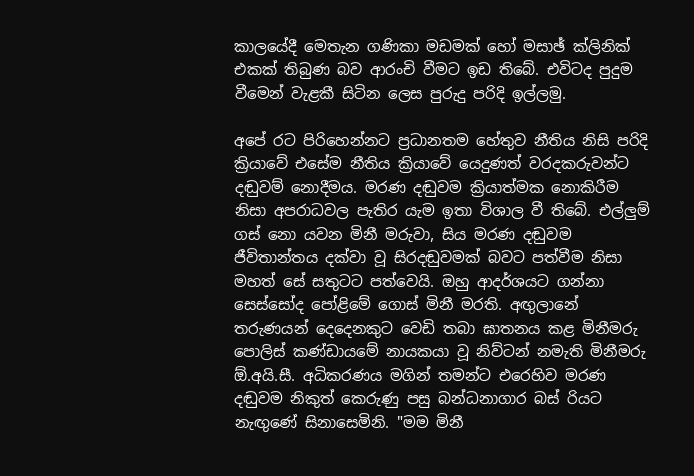කාලයේදී මෙතැන ගණිකා මඩමක්‌ හෝ මසාඡ් ක්‌ලිනික්‌ එකක්‌ තිබුණ බව ආරංචි වීමට ඉඩ තිබේ. එවිටද පුදුම වීමෙන් වැළකී සිටින ලෙස පුරුදු පරිදි ඉල්ලමු.

අපේ රට පිරිහෙන්නට ප්‍රධානතම හේතුව නීතිය නිසි පරිදි ක්‍රියාවේ එසේම නීතිය ක්‍රියාවේ යෙදුණත් වරදකරුවන්ට දඬුවම් නොදීමය. මරණ දඬුවම ක්‍රියාත්මක නොකිරීම නිසා අපරාධවල පැතිර යැම ඉතා විශාල වී තිබේ. එල්ලුම් ගස්‌ නො යවන මිනී මරුවා, සිය මරණ දඬුවම ජීවිතාන්තය දක්‌වා වූ සිරදඬුවමක්‌ බවට පත්වීම නිසා මහත් සේ සතුටට පත්වෙයි. ඔහු ආදර්ශයට ගන්නා සෙස්‌සෝද පෝළිමේ ගොස්‌ මිනී මරති. අඟුලානේ තරුණයන් දෙදෙනකුට වෙඩි තබා ඝාතනය කළ මිනීමරු පොලිස්‌ කණ්‌ඩායමේ නායකයා වූ නිව්ටන් නමැති මිනීමරු ඕ.අයි.සී. අධිකරණය මගින් තමන්ට එරෙහිව මරණ දඬුවම නිකුත් කෙරුණු පසු බන්ධනාගාර බස්‌ රියට නැඟුණේ සිනාසෙමිනි. "මම මිනී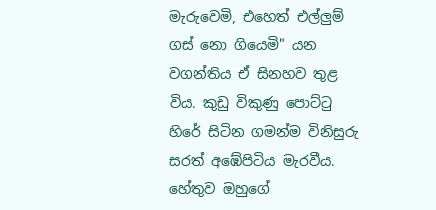මැරුවෙමි, එහෙත් එල්ලුම් ගස්‌ නො ගියෙමි" යන වගන්තිය ඒ සිනහව තුළ විය. කුඩු විකුණු පොට්‌ටු හිරේ සිටින ගමන්ම විනිසුරු සරත් අඹේපිටිය මැරවීය. හේතුව ඔහුගේ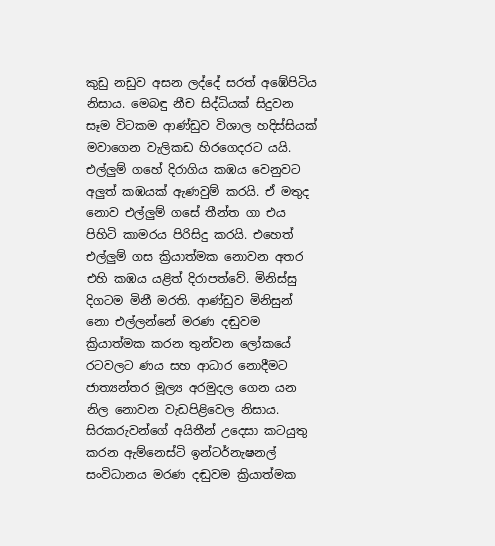කුඩු නඩුව අසන ලද්දේ සරත් අඹේපිටිය නිසාය. මෙබඳු නීච සිද්ධියක්‌ සිදුවන සෑම විටකම ආණ්‌ඩුව විශාල හදිස්‌සියක්‌ මවාගෙන වැලිකඩ හිරගෙදරට යයි. එල්ලුම් ගහේ දිරාගිය කඹය වෙනුවට අලුත් කඹයක්‌ ඇණවුම් කරයි. ඒ මතුද නොව එල්ලුම් ගසේ තීන්ත ගා එය පිහිටි කාමරය පිරිසිදු කරයි. එහෙත් එල්ලුම් ගස ක්‍රියාත්මක නොවන අතර එහි කඹය යළිත් දිරාපත්වේ. මිනිස්‌සු දිගටම මිනී මරති. ආණ්‌ඩුව මිනිසුන් නො එල්ලන්නේ මරණ දඬුවම ක්‍රියාත්මක කරන තුන්වන ලෝකයේ රටවලට ණය සහ ආධාර නොදීමට ජාත්‍යන්තර මූල්‍ය අරමුදල ගෙන යන නිල නොවන වැඩපිළිවෙල නිසාය. සිරකරුවන්ගේ අයිතීන් උදෙසා කටයුතු කරන ඇම්නෙස්‌ටි ඉන්ටර්නැෂනල් සංවිධානය මරණ දඬුවම ක්‍රියාත්මක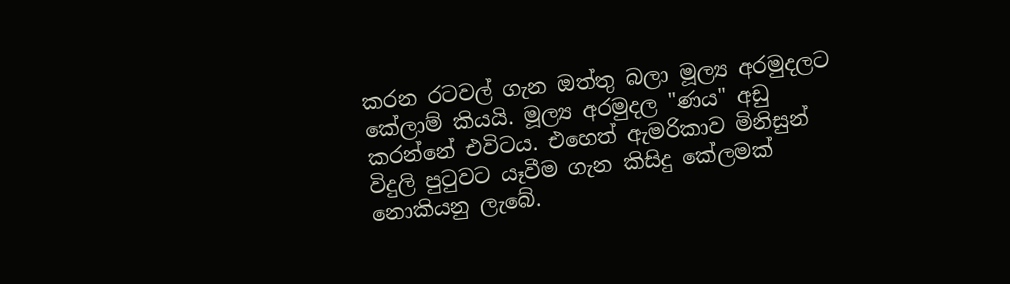කරන රටවල් ගැන ඔත්තු බලා මූල්‍ය අරමුදලට කේලාම් කියයි. මූල්‍ය අරමුදල "ණය" අඩු කරන්නේ එවිටය. එහෙත් ඇමරිකාව මිනිසුන් විදුලි පුටුවට යෑවීම ගැන කිසිදු කේලමක්‌ නොකියනු ලැබේ.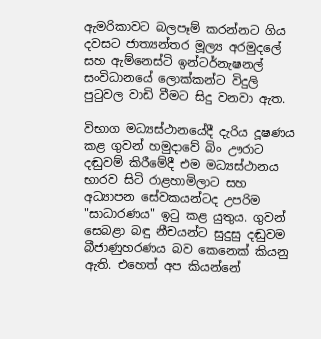ඇමරිකාවට බලපෑම් කරන්නට ගිය දවසට ජාත්‍යන්තර මූල්‍ය අරමුදලේ සහ ඇම්නෙස්‌ටි ඉන්ටර්නැෂනල් සංවිධානයේ ලොක්‌කන්ට විදුලි පුටුවල වාඩි වීමට සිදු වනවා ඇත.

විභාග මධ්‍යස්‌ථානයේදී දැරිය දූෂණය කළ ගුවන් හමුදාවේ බිං ඌරාට දඬුවම් කිරීමේදී එම මධ්‍යස්‌ථානය භාරව සිටි රාළහාමිලාට සහ අධ්‍යාපන සේවකයන්ටද උපරිම "සාධාරණය" ඉටු කළ යුතුය. ගුවන් සෙබළා බඳු නීචයන්ට සුදුසු දඬුවම බීජාණුහරණය බව කෙනෙක්‌ කියනු ඇති. එහෙත් අප කියන්නේ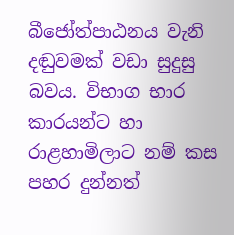බීජෝත්පාඨනය වැනි දඬුවමක්‌ වඩා සුදුසු බවය. විභාග භාර කාරයන්ට හා රාළහාමිලාට නම් කස පහර දුන්නත්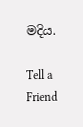මදිය.

Tell a Friend